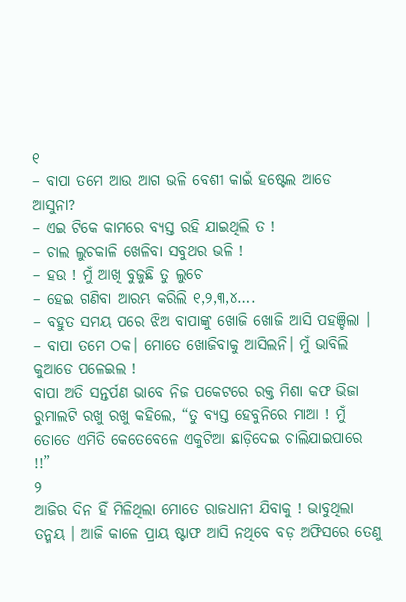୧
– ବାପା ତମେ ଆଉ ଆଗ ଭଳି ବେଶୀ କାଇଁ ହଷ୍ଟେଲ ଆଡେ ଆସୁନା?
– ଏଇ ଟିକେ କାମରେ ବ୍ୟସ୍ତ ରହି ଯାଇଥିଲି ତ !
– ଚାଲ ଲୁଚକାଳି ଖେଳିବା ସବୁଥର ଭଳି !
– ହଉ ! ମୁଁ ଆଖି ବୁଜୁଛି ତୁ ଲୁଚେ
– ହେଇ ଗଣିବା ଆରମ୍ଭ କରିଲି ୧,୨,୩,୪….
– ବହୁତ ସମୟ ପରେ ଝିଅ ବାପାଙ୍କୁ ଖୋଜି ଖୋଜି ଆସି ପହଞ୍ଚିଲା ।
– ବାପା ତମେ ଠକ। ମୋତେ ଖୋଜିବାକୁ ଆସିଲନି। ମୁଁ ଭାବିଲି କୁଆଡେ ପଳେଇଲ !
ବାପା ଅତି ସନ୍ତର୍ପଣ ଭାବେ ନିଜ ପକେଟରେ ରକ୍ତ ମିଶା କଫ ଭିଜା ରୁମାଲଟି ରଖୁ ରଖୁ କହିଲେ, “ତୁ ବ୍ୟସ୍ତ ହେବୁନିରେ ମାଆ ! ମୁଁ ତୋତେ ଏମିତି କେତେବେଳେ ଏକୁଟିଆ ଛାଡ଼ିଦେଇ ଚାଲିଯାଇପାରେ !!”
୨
ଆଜିର ଦିନ ହିଁ ମିଳିଥିଲା ମୋତେ ରାଜଧାନୀ ଯିବାକୁ ! ଭାବୁଥିଲା ତନ୍ମୟ । ଆଜି କାଳେ ପ୍ରାୟ ଷ୍ଟାଫ ଆସି ନଥିବେ ବଡ଼ ଅଫିସରେ ତେଣୁ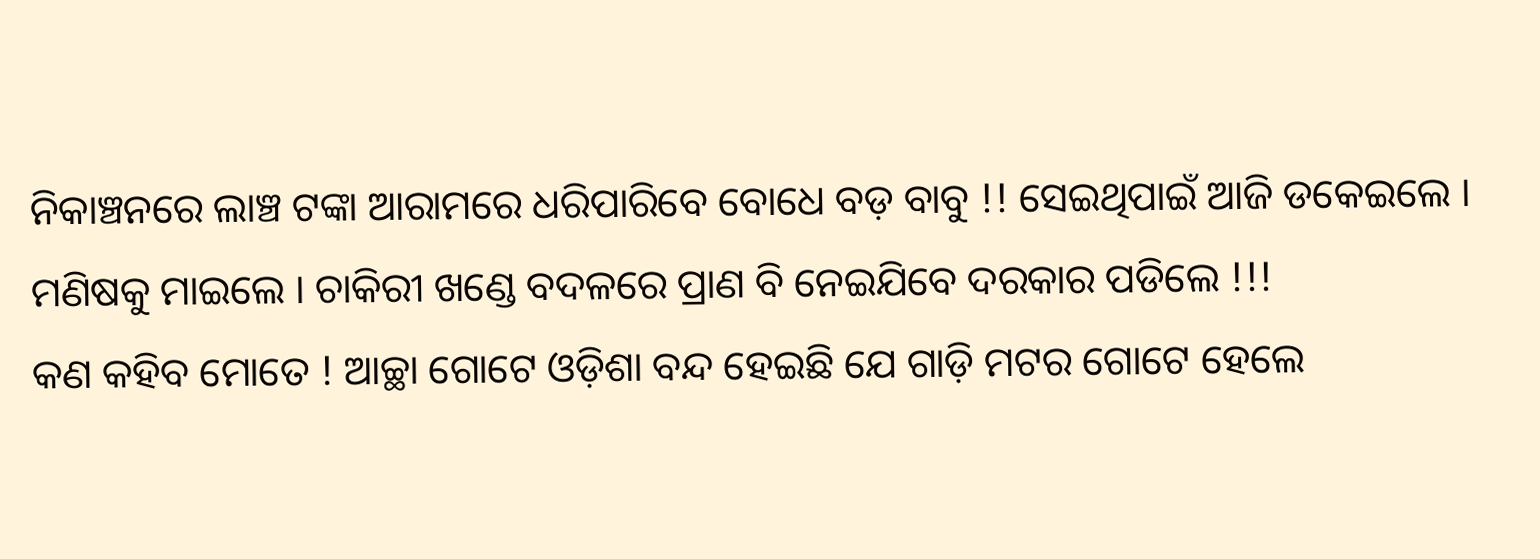ନିକାଞ୍ଚନରେ ଲାଞ୍ଚ ଟଙ୍କା ଆରାମରେ ଧରିପାରିବେ ବୋଧେ ବଡ଼ ବାବୁ !! ସେଇଥିପାଇଁ ଆଜି ଡକେଇଲେ । ମଣିଷକୁ ମାଇଲେ । ଚାକିରୀ ଖଣ୍ଡେ ବଦଳରେ ପ୍ରାଣ ବି ନେଇଯିବେ ଦରକାର ପଡିଲେ !!!
କଣ କହିବ ମୋତେ ! ଆଚ୍ଛା ଗୋଟେ ଓଡ଼ିଶା ବନ୍ଦ ହେଇଛି ଯେ ଗାଡ଼ି ମଟର ଗୋଟେ ହେଲେ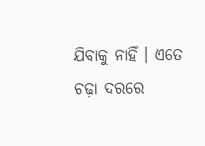ଯିବାକୁ ନାହିଁ । ଏତେ ଚଢ଼ା ଦରରେ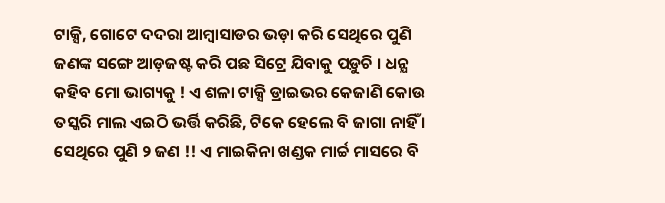ଟାକ୍ସି, ଗୋଟେ ଦଦରା ଆମ୍ବାସାଡର ଭଡ଼ା କରି ସେଥିରେ ପୁଣି ଜଣଙ୍କ ସଙ୍ଗେ ଆଡ଼ଜଷ୍ଟ କରି ପଛ ସିଟ୍ରେ ଯିବାକୁ ପଡ଼ୁଚି । ଧନ୍ଯ କହିବ ମୋ ଭାଗ୍ୟକୁ ! ଏ ଶଳା ଟାକ୍ସି ଡ୍ରାଇଭର କେଜାଣି କୋଉ ତସ୍କରି ମାଲ ଏଇଠି ଭର୍ତ୍ତି କରିଛି, ଟିକେ ହେଲେ ବି ଜାଗା ନାହିଁ । ସେଥିରେ ପୁଣି ୨ ଜଣ !! ଏ ମାଇକିନା ଖଣ୍ଡକ ମାର୍ଚ୍ଚ ମାସରେ ବି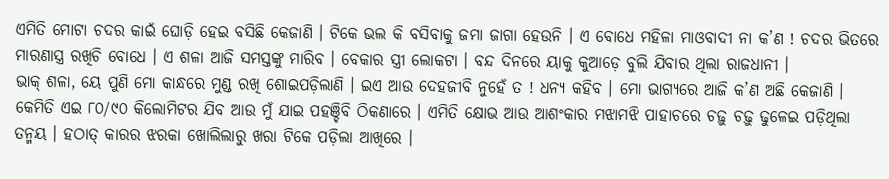ଏମିତି ମୋଟା ଚଦର କାଇଁ ଘୋଡ଼ି ହେଇ ବସିଛି କେଜାଣି । ଟିକେ ଭଲ କି ବସିବାକୁ ଜମା ଜାଗା ହେଉନି । ଏ ବୋଧେ ମହିଳା ମାଓବାଦୀ ନା କ’ଣ ! ଚଦର ଭିତରେ ମାରଣାସ୍ତ୍ର ରଖିଚି ବୋଧେ । ଏ ଶଳା ଆଜି ସମସ୍ତଙ୍କୁ ମାରିବ । ବେକାର ସ୍ତ୍ରୀ ଲୋକଟା । ବନ୍ଦ ଦିନରେ ୟାକୁ କୁଆଡ଼େ ବୁଲି ଯିବାର ଥିଲା ରାଜଧାନୀ ।
ଭାକ୍ ଶଳା, ୟେ ପୁଣି ମୋ କାନ୍ଧରେ ମୁଣ୍ଡ ରଖି ଶୋଇପଡ଼ିଲାଣି । ଇଏ ଆଉ ଦେହଜୀବି ନୁହେଁ ତ ! ଧନ୍ୟ କହିବ । ମୋ ଭାଗ୍ୟରେ ଆଜି କ’ଣ ଅଛି କେଜାଣି । କେମିତି ଏଇ ୮୦/୯୦ କିଲୋମିଟର ଯିବ ଆଉ ମୁଁ ଯାଇ ପହଞ୍ଚିବି ଠିକଣାରେ । ଏମିତି କ୍ଷୋଭ ଆଉ ଆଶଂକାର ମଝାମଝି ପାହାଚରେ ଚଢ଼ୁ ଚଢ଼ୁ ଢୁଳେଇ ପଡ଼ିଥିଲା ତନ୍ମୟ । ହଠାତ୍ କାରର ଝରକା ଖୋଲିଲାରୁ ଖରା ଟିକେ ପଡ଼ିଲା ଆଖିରେ ।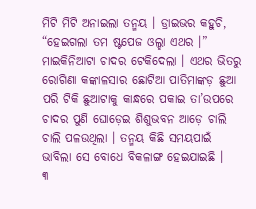ମିଟି ମିଟି ଅନାଇଲା ତନ୍ମୟ । ଡ୍ରାଇଭର କହୁଚି, “ହେଇଗଲା ତମ ଷ୍ଟପେଜ ଓଲ୍ହା ଏଥର ।” ମାଇକିନିଆଟା ଚାଦର ଟେକିଦେଲା । ଏଥର ଭିତରୁ ରୋଗିଣା କଙ୍କାଳସାର ଛୋଟିଆ ପାତିମାଙ୍କଡ଼ ଛୁଆ ପରି ଟିକି ଛୁଆଟାକୁ କାନ୍ଧରେ ପକାଇ ତା’ଉପରେ ଚାଦର ପୁଣି ଘୋଡ଼େଇ ଶିଶୁଭବନ ଆଡ଼େ ଚାଲି ଚାଲି ପଳଉଥିଲା । ତନ୍ମୟ କିଛି ସମୟପାଇଁ ଭାବିଲା ସେ ବୋଧେ ବିକଳାଙ୍ଗ ହେଇଯାଇଛି ।
୩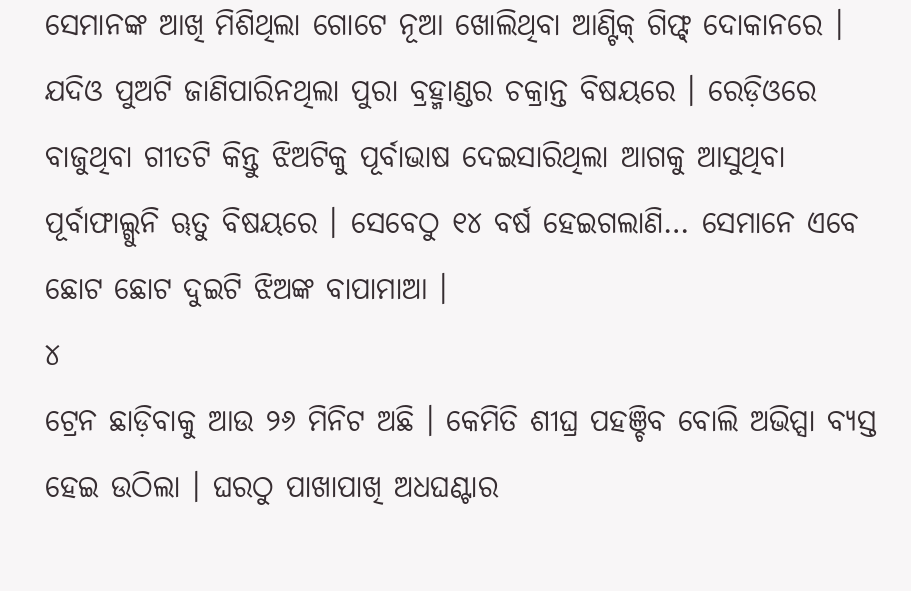ସେମାନଙ୍କ ଆଖି ମିଶିଥିଲା ଗୋଟେ ନୂଆ ଖୋଲିଥିବା ଆଣ୍ଟିକ୍ ଗିଫ୍ଟ୍ ଦୋକାନରେ । ଯଦିଓ ପୁଅଟି ଜାଣିପାରିନଥିଲା ପୁରା ବ୍ରହ୍ମାଣ୍ଡର ଚକ୍ରାନ୍ତ ବିଷୟରେ । ରେଡ଼ିଓରେ ବାଜୁଥିବା ଗୀତଟି କିନ୍ତୁ ଝିଅଟିକୁ ପୂର୍ବାଭାଷ ଦେଇସାରିଥିଲା ଆଗକୁ ଆସୁଥିବା ପୂର୍ବାଫାଲ୍ଗୁନି ୠତୁ ବିଷୟରେ । ସେବେଠୁ ୧୪ ବର୍ଷ ହେଇଗଲାଣି… ସେମାନେ ଏବେ ଛୋଟ ଛୋଟ ଦୁଇଟି ଝିଅଙ୍କ ବାପାମାଆ ।
୪
ଟ୍ରେନ ଛାଡ଼ିବାକୁ ଆଉ ୨୬ ମିନିଟ ଅଛି । କେମିତି ଶୀଘ୍ର ପହଞ୍ଚିବ ବୋଲି ଅଭିପ୍ସା ବ୍ୟସ୍ତ ହେଇ ଉଠିଲା । ଘରଠୁ ପାଖାପାଖି ଅଧଘଣ୍ଟାର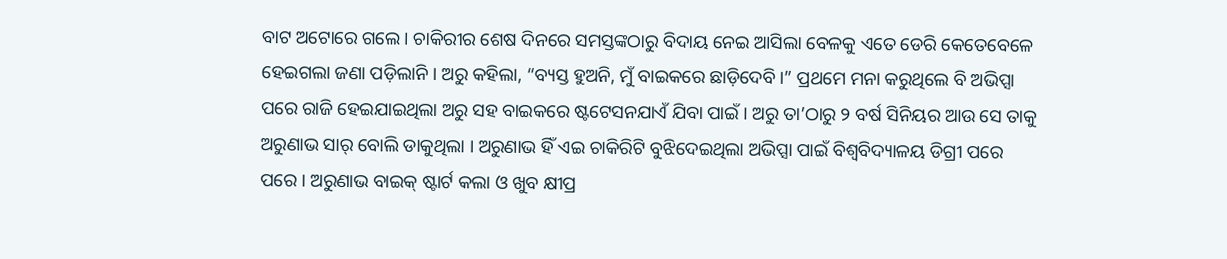ବାଟ ଅଟୋରେ ଗଲେ । ଚାକିରୀର ଶେଷ ଦିନରେ ସମସ୍ତଙ୍କଠାରୁ ବିଦାୟ ନେଇ ଆସିଲା ବେଳକୁ ଏତେ ଡେରି କେତେବେଳେ ହେଇଗଲା ଜଣା ପଡ଼ିଲାନି । ଅରୁ କହିଲା, “ବ୍ୟସ୍ତ ହୁଅନି, ମୁଁ ବାଇକରେ ଛାଡ଼ିଦେବି।” ପ୍ରଥମେ ମନା କରୁଥିଲେ ବି ଅଭିପ୍ସା ପରେ ରାଜି ହେଇଯାଇଥିଲା ଅରୁ ସହ ବାଇକରେ ଷ୍ଟଟେସନଯାଏଁ ଯିବା ପାଇଁ । ଅରୁ ତା’ଠାରୁ ୨ ବର୍ଷ ସିନିୟର ଆଉ ସେ ତାକୁ ଅରୁଣାଭ ସାର୍ ବୋଲି ଡାକୁଥିଲା । ଅରୁଣାଭ ହିଁ ଏଇ ଚାକିରିଟି ବୁଝିଦେଇଥିଲା ଅଭିପ୍ସା ପାଇଁ ବିଶ୍ୱବିଦ୍ୟାଳୟ ଡିଗ୍ରୀ ପରେ ପରେ । ଅରୁଣାଭ ବାଇକ୍ ଷ୍ଟାର୍ଟ କଲା ଓ ଖୁବ କ୍ଷୀପ୍ର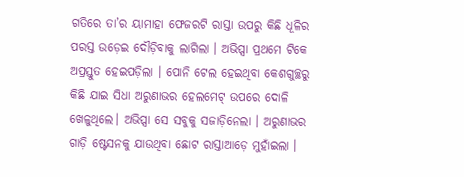ଗତିରେ ତା’ର ୟାମାହା ଫେଜରଟି ରାସ୍ତା ଉପରୁ କିଛି ଧୂଳିର ପରସ୍ତ ଉଡ଼େଇ ଦୌଡ଼ିବାକୁ ଲାଗିଲା । ଅଭିପ୍ସା ପ୍ରଥମେ ଟିକେ ଅପ୍ରସ୍ତୁତ ହେଇପଡ଼ିଲା । ପୋନି ଟେଲ ହେଇଥିବା କେଶଗୁଚ୍ଛରୁ କିଛି ଯାଇ ସିଧା ଅରୁଣାଭର ହେଲମେଟ୍ ଉପରେ ଦୋଳି ଖେଳୁଥିଲେ। ଅଭିପ୍ସା ସେ ସବୁକୁ ସଜାଡ଼ିନେଲା । ଅରୁଣାଭର ଗାଡ଼ି ଷ୍ଟେସନକୁ ଯାଉଥିବା ଛୋଟ ରାସ୍ତାଆଡ଼େ ମୁହାଁଇଲା ।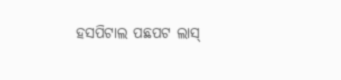ହସପିଟାଲ ପଛପଟ ଲାସ୍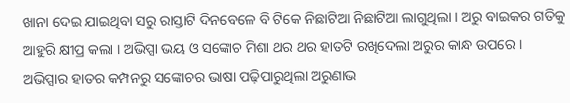ଖାନା ଦେଇ ଯାଇଥିବା ସରୁ ରାସ୍ତାଟି ଦିନବେଳେ ବି ଟିକେ ନିଛାଟିଆ ନିଛାଟିଆ ଲାଗୁଥିଲା । ଅରୁ ବାଇକର ଗତିକୁ ଆହୁରି କ୍ଷୀପ୍ର କଲା । ଅଭିପ୍ସା ଭୟ ଓ ସଙ୍କୋଚ ମିଶା ଥର ଥର ହାତଟି ରଖିଦେଲା ଅରୁର କାନ୍ଧ ଉପରେ । ଅଭିପ୍ସାର ହାତର କମ୍ପନରୁ ସଙ୍କୋଚର ଭାଷା ପଢ଼ିପାରୁଥିଲା ଅରୁଣାଭ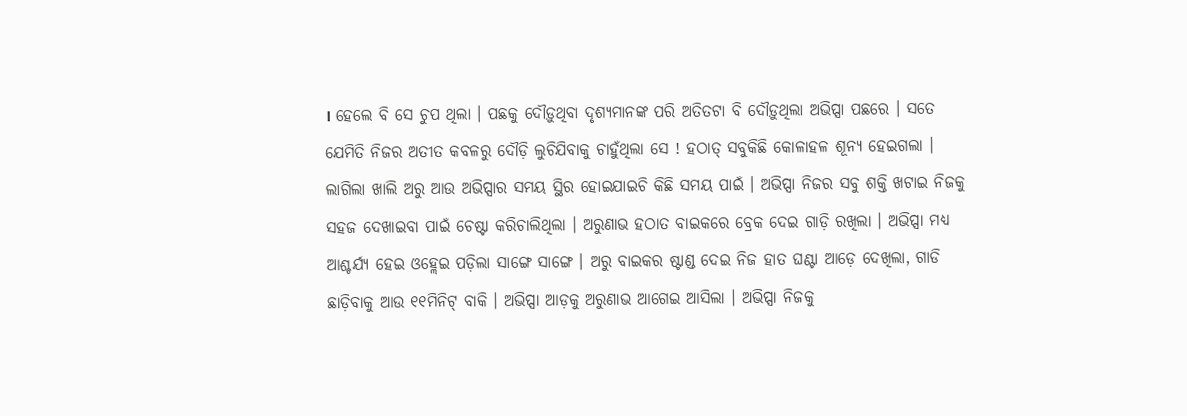। ହେଲେ ବି ସେ ଚୁପ ଥିଲା । ପଛକୁ ଦୌଡ଼ୁଥିବା ଦୃଶ୍ଯମାନଙ୍କ ପରି ଅତିତଟା ବି ଦୌଡ଼ୁଥିଲା ଅଭିପ୍ସା ପଛରେ । ସତେ ଯେମିତି ନିଜର ଅତୀତ କବଳରୁ ଦୌଡ଼ି ଲୁଚିଯିବାକୁ ଚାହୁଁଥିଲା ସେ ! ହଠାତ୍ ସବୁକିଛି କୋଳାହଳ ଶୂନ୍ୟ ହେଇଗଲା । ଲାଗିଲା ଖାଲି ଅରୁ ଆଉ ଅଭିପ୍ସାର ସମୟ ସ୍ଥିର ହୋଇଯାଇଚି କିଛି ସମୟ ପାଇଁ । ଅଭିପ୍ସା ନିଜର ସବୁ ଶକ୍ତି ଖଟାଇ ନିଜକୁ ସହଜ ଦେଖାଇବା ପାଇଁ ଚେଷ୍ଟା କରିଚାଲିଥିଲା । ଅରୁଣାଭ ହଠାତ ବାଇକରେ ବ୍ରେକ ଦେଇ ଗାଡ଼ି ରଖିଲା । ଅଭିପ୍ସା ମଧ୍ୟ ଆଶ୍ଚର୍ଯ୍ୟ ହେଇ ଓହ୍ଲେଇ ପଡ଼ିଲା ସାଙ୍ଗେ ସାଙ୍ଗେ । ଅରୁ ବାଇକର ଷ୍ଟାଣ୍ଡ ଦେଇ ନିଜ ହାତ ଘଣ୍ଟା ଆଡ଼େ ଦେଖିଲା, ଗାଡି ଛାଡ଼ିବାକୁ ଆଉ ୧୧ମିନିଟ୍ ବାକି । ଅଭିପ୍ସା ଆଡ଼କୁ ଅରୁଣାଭ ଆଗେଇ ଆସିଲା । ଅଭିପ୍ସା ନିଜକୁ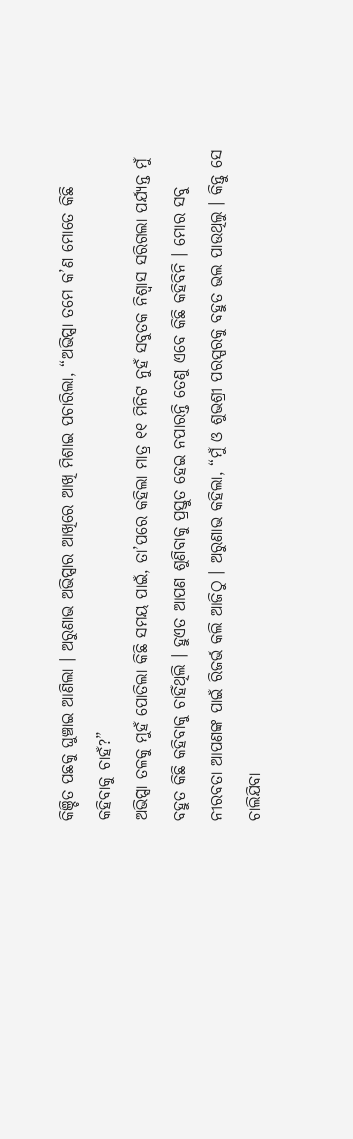କିଞ୍ଚିତ ପଛକୁ ଘୁଞ୍ଚାଇ ଆଣିଲା । ଅରୁଣାଭ ଅଭିପ୍ସାର ଆଖିରେ ଆଖି ମିଶାଇ ପଚାରିଲା, “ଅଭିପ୍ସା ତମେ କ’ଣ ମୋତେ କିଛି କହିବାକୁ ଚାହଁ?”
ଅଭିପ୍ସା ତଳକୁ ମୁହଁ ପୋତିଲା କିଛି ସମୟ ପାଇଁ, ତା’ପରେ କହିଲା ମାତ୍ର ୧୧ ମିନିଟ ନୁହଁ ସବୁତକ ନିଶ୍ୱାସ ସରିଗଲା ପର୍ଯ୍ୟନ୍ତ ମୁଁ ବହୁତ କିଛି କହିବାକୁ ଚାହିଁଥିଲି । ହୁଏତ ଆପଣ ଶୁଣିବାକୁ ପ୍ରସ୍ତୁତ ହେଇ ନପାରନ୍ତି ତେଣୁ ଏବେ କିଛି କହିବିନି । ମୋର ସବୁ ନୀରବତା ଆପଣଙ୍କ ପାଇଁ ରିଜର୍ଭ କଲି ଆଜିଠୁ । ଅରୁଣାଭ କହିଲା, “ମୁଁ ଓ ଶୁଭଶ୍ରୀ ପରସ୍ପରକୁ ବହୁତ ଭଲ ପାଉଥିଲୁ । କିନ୍ତୁ ସେ ଚାଲିଯିବା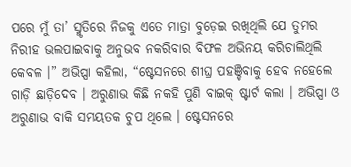ପରେ ମୁଁ ତା’ ସ୍ମୃତିରେ ନିଜକୁ ଏତେ ମାତ୍ରା ବୁଡ଼େଇ ରଖିଥିଲି ଯେ ତୁମର ନିରୀହ ଭଲପାଇବାକୁ ଅନୁଭବ ନକରିବାର ବିଫଳ ଅଭିନୟ କରିଚାଲିଥିଲି କେବଳ ।” ଅଭିପ୍ସା କହିଲା, “ଷ୍ଟେସନରେ ଶୀଘ୍ର ପହଞ୍ଚିବାକୁ ହେବ ନହେଲେ ଗାଡ଼ି ଛାଡ଼ିଦେବ । ଅରୁଣାଭ କିଛି ନକହି ପୁଣି ବାଇକ୍ ଷ୍ଟାର୍ଟ କଲା । ଅଭିପ୍ସା ଓ ଅରୁଣାଭ ବାକି ସମୟତକ ଚୁପ ଥିଲେ । ଷ୍ଟେସନରେ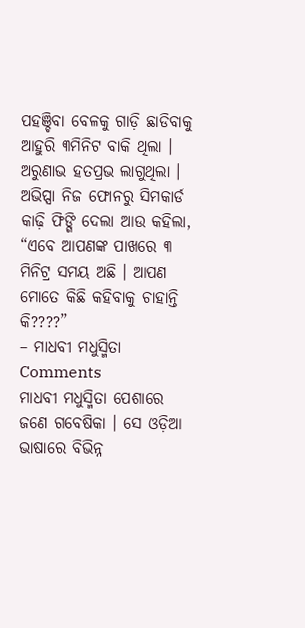ପହଞ୍ଚିବା ବେଳକୁ ଗାଡ଼ି ଛାଡିବାକୁ ଆହୁରି ୩ମିନିଟ ବାକି ଥିଲା । ଅରୁଣାଭ ହତପ୍ରଭ ଲାଗୁଥିଲା । ଅଭିପ୍ସା ନିଜ ଫୋନରୁ ସିମକାର୍ଡ କାଢ଼ି ଫିଙ୍ଗି ଦେଲା ଆଉ କହିଲା, “ଏବେ ଆପଣଙ୍କ ପାଖରେ ୩ ମିନିଟ୍ର ସମୟ ଅଛି । ଆପଣ ମୋତେ କିଛି କହିବାକୁ ଚାହାନ୍ତି କି????”
– ମାଧବୀ ମଧୁସ୍ମିତା
Comments
ମାଧବୀ ମଧୁସ୍ମିତା ପେଶାରେ ଜଣେ ଗବେଷିକା । ସେ ଓଡ଼ିଆ ଭାଷାରେ ବିଭିନ୍ନ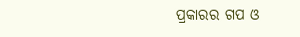ପ୍ରକାରର ଗପ ଓ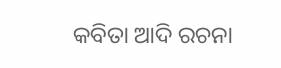କବିତା ଆଦି ରଚନା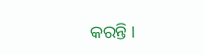କରନ୍ତି ।